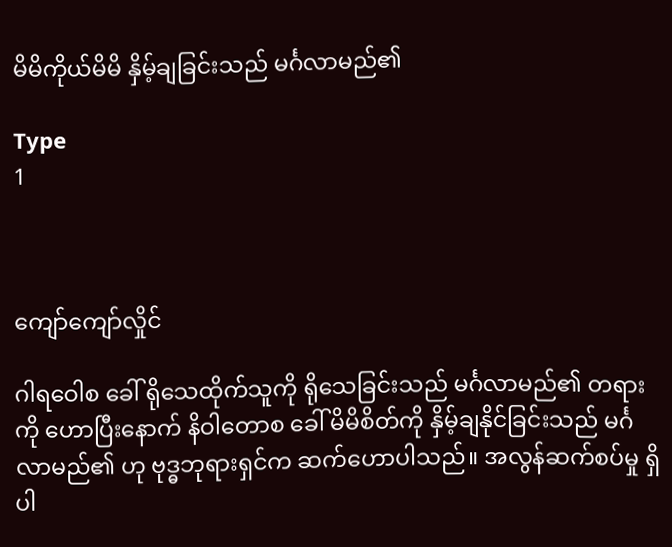မိမိကိုယ်မိမိ နှိမ့်ချခြင်းသည် မင်္ဂလာမည်၏

Type
1



ကျော်ကျော်လှိုင်

ဂါရဝေါစ ခေါ် ရိုသေထိုက်သူကို ရိုသေခြင်းသည် မင်္ဂလာမည်၏ တရားကို ဟောပြီးနောက် နိဝါတောစ ခေါ် မိမိစိတ်ကို နှိမ့်ချနိုင်ခြင်းသည် မင်္ဂလာမည်၏ ဟု ဗုဒ္ဓဘုရားရှင်က ဆက်ဟောပါသည်။ အလွန်ဆက်စပ်မှု ရှိပါ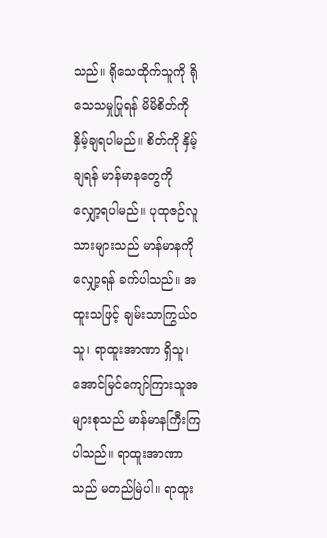သည်။ ရိုသေထိုက်သူကို ရိုသေသမှုပြုရန် မိမိစိတ်ကို နှိမ့်ချရပါမည်။ စိတ်ကို နှိမ့်ချရန် မာန်မာနတွေကို လျှော့ရပါမည်။ ပုထုဇဉ်လူသားများသည် မာန်မာနကိုလျှော့ရန် ခက်ပါသည်။ အထူးသဖြင့် ချမ်းသာကြွယ်ဝသူ၊ ရာထူးအာဏာ ရှိသူ၊ အောင်မြင်ကျော်ကြားသူအများစုသည် မာန်မာနကြီးကြပါသည်။ ရာထူးအာဏာသည် မတည်မြဲပါ။ ရာထူး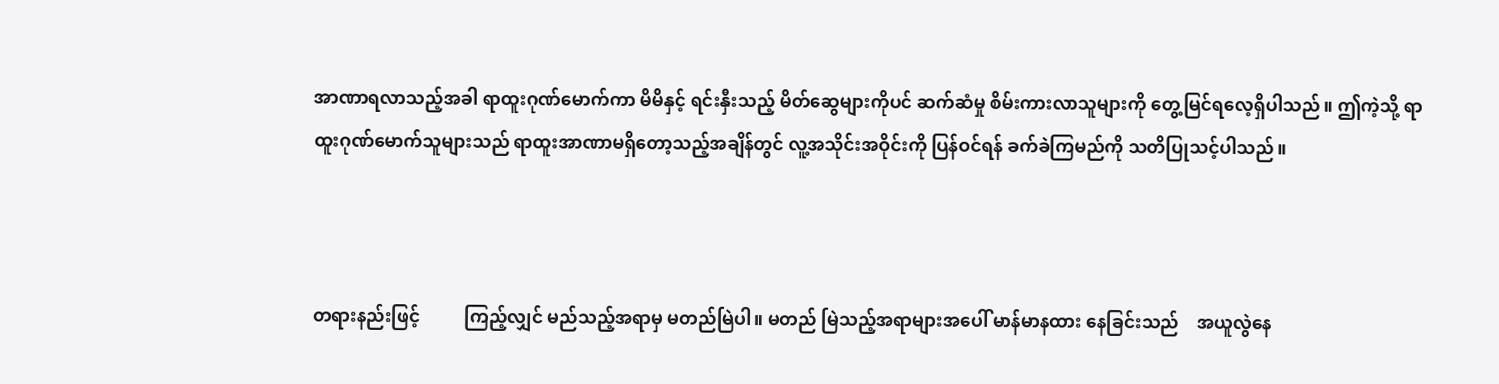အာဏာရလာသည့်အခါ ရာထူးဂုဏ်မောက်ကာ မိမိနှင့် ရင်းနှီးသည့် မိတ်ဆွေများကိုပင် ဆက်ဆံမှု စိမ်းကားလာသူများကို တွေ့မြင်ရလေ့ရှိပါသည်။ ဤကဲ့သို့ ရာထူးဂုဏ်မောက်သူများသည် ရာထူးအာဏာမရှိတော့သည့်အချိန်တွင် လူ့အသိုင်းအဝိုင်းကို ပြန်ဝင်ရန် ခက်ခဲကြမည်ကို သတိပြုသင့်ပါသည်။



တရားနည်းဖြင့်          ကြည့်လျှင် မည်သည့်အရာမှ မတည်မြဲပါ။ မတည် မြဲသည့်အရာများအပေါ် မာန်မာနထား နေခြင်းသည်    အယူလွဲနေ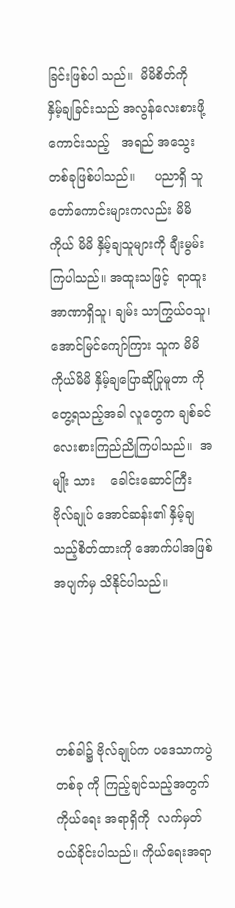ခြင်းဖြစ်ပါ သည်။  မိမိစိတ်ကို   နှိမ့်ချခြင်းသည် အလွန်လေးစားဖို့ကောင်းသည့်   အရည် အသွေးတစ်ခုဖြစ်ပါသည်။     ပညာရှိ သူတော်ကောင်းများကလည်း မိမိကိုယ် မိမိ နှိမ့်ချသူများကို ချီးမွမ်းကြပါသည်။ အထူးသဖြင့်  ရာထူးအာဏာရှိသူ၊ ချမ်း သာကြွယ်ဝသူ၊ အောင်မြင်ကျော်ကြား သူက မိမိကိုယ်မိမိ နှိမ့်ချပြောဆိုပြုမူတာ ကို တွေ့ရသည့်အခါ လူတွေက ချစ်ခင် လေးစားကြည်ညိုကြပါသည်။  အမျိုး သား    ခေါင်းဆောင်ကြီး   ဗိုလ်ချုပ် အောင်ဆန်း၏ နှိမ့်ချသည့်စိတ်ထားကို အောက်ပါအဖြစ်အပျက်မှ သိနိုင်ပါသည်။




တစ်ခါ၌ ဗိုလ်ချုပ်က ပဒေသာကပွဲတစ်ခု ကို ကြည့်ချင်သည့်အတွက် ကိုယ်ရေး အရာရှိကို  လက်မှတ်ဝယ်ခိုင်းပါသည်။ ကိုယ်ရေးအရာ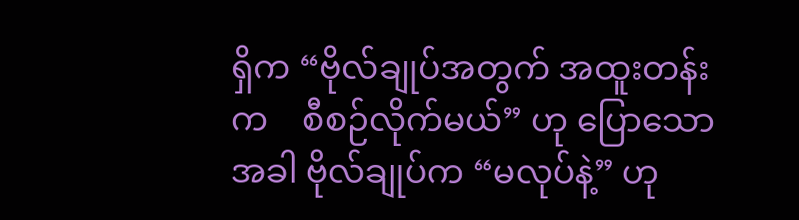ရှိက “ဗိုလ်ချုပ်အတွက် အထူးတန်းက    စီစဉ်လိုက်မယ်” ဟု ပြောသောအခါ ဗိုလ်ချုပ်က “မလုပ်နဲ့” ဟု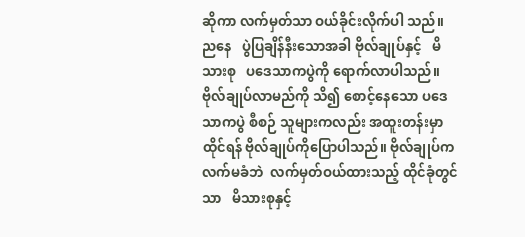ဆိုကာ လက်မှတ်သာ ဝယ်ခိုင်းလိုက်ပါ သည်။     ညနေ   ပွဲပြချိန်နီးသောအခါ ဗိုလ်ချုပ်နှင့်   မိသားစု   ပဒေသာကပွဲကို ရောက်လာပါသည်။ ဗိုလ်ချုပ်လာမည်ကို သိ၍ စောင့်နေသော ပဒေသာကပွဲ စီစဉ် သူများကလည်း အထူးတန်းမှာထိုင်ရန် ဗိုလ်ချုပ်ကိုပြောပါသည်။ ဗိုလ်ချုပ်က လက်မခံဘဲ  လက်မှတ်ဝယ်ထားသည့် ထိုင်ခုံတွင်သာ   မိသားစုနှင့်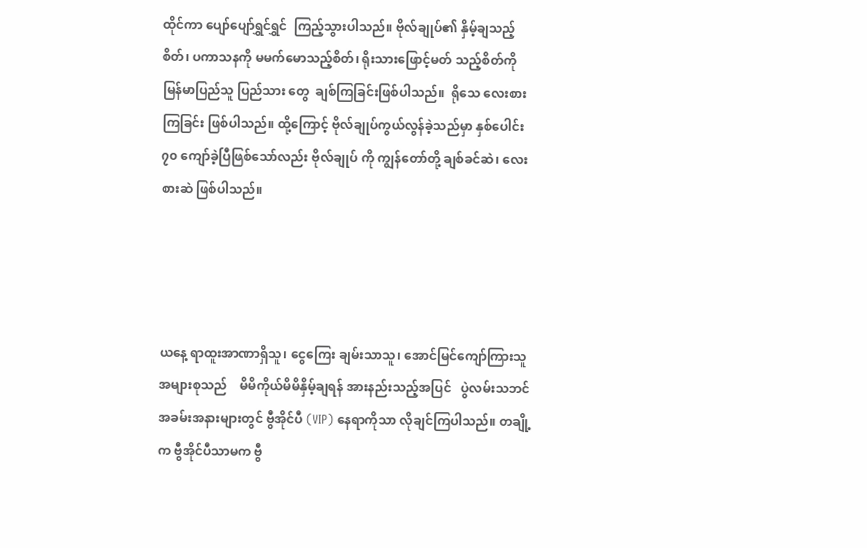ထိုင်ကာ ပျော်ပျော်ရွှင်ရွှင်  ကြည့်သွားပါသည်။ ဗိုလ်ချုပ်၏ နှိမ့်ချသည့်စိတ်၊ ပကာသနကို မမက်မောသည့်စိတ်၊ ရိုးသားဖြောင့်မတ် သည့်စိတ်ကို မြန်မာပြည်သူ ပြည်သား တွေ  ချစ်ကြခြင်းဖြစ်ပါသည်။  ရိုသေ လေးစားကြခြင်း ဖြစ်ပါသည်။ ထို့ကြောင့် ဗိုလ်ချုပ်ကွယ်လွန်ခဲ့သည်မှာ နှစ်ပေါင်း ၇၀ ကျော်ခဲ့ပြီဖြစ်သော်လည်း ဗိုလ်ချုပ် ကို ကျွန်တော်တို့ ချစ်ခင်ဆဲ၊ လေးစားဆဲ ဖြစ်ပါသည်။




ယနေ့ ရာထူးအာဏာရှိသူ၊ ငွေကြေး ချမ်းသာသူ၊ အောင်မြင်ကျော်ကြားသူ အများစုသည်    မိမိကိုယ်မိမိနှိမ့်ချရန် အားနည်းသည့်အပြင်   ပွဲလမ်းသဘင် အခမ်းအနားများတွင် ဗွီအိုင်ပီ (VIP) နေရာကိုသာ လိုချင်ကြပါသည်။ တချို့က ဗွီအိုင်ပီသာမက ဗွီ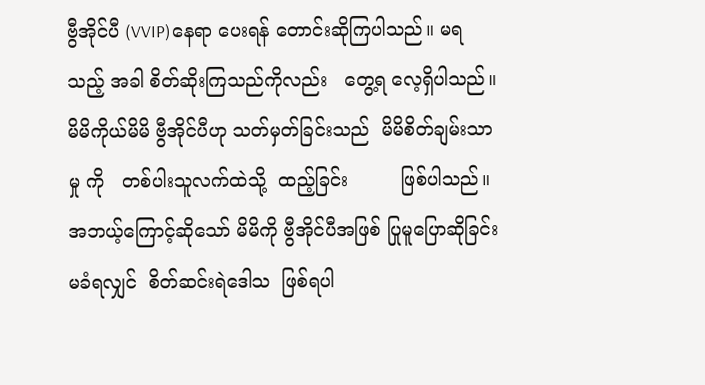ဗွီအိုင်ပီ (VVIP)နေရာ ပေးရန် တောင်းဆိုကြပါသည်။ မရသည့် အခါ စိတ်ဆိုးကြသည်ကိုလည်း   တွေ့ရ လေ့ရှိပါသည်။ မိမိကိုယ်မိမိ ဗွီအိုင်ပီဟု သတ်မှတ်ခြင်းသည်  မိမိစိတ်ချမ်းသာမှု ကို   တစ်ပါးသူလက်ထဲသို့  ထည့်ခြင်း         ဖြစ်ပါသည်။ အဘယ့်ကြောင့်ဆိုသော် မိမိကို ဗွီအိုင်ပီအဖြစ် ပြုမူပြောဆိုခြင်း မခံရလျှင်  စိတ်ဆင်းရဲဒေါသ  ဖြစ်ရပါ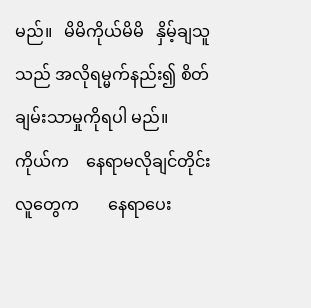မည်။   မိမိကိုယ်မိမိ   နှိမ့်ချသူသည် အလိုရမ္မက်နည်း၍ စိတ်ချမ်းသာမှုကိုရပါ မည်။   ကိုယ်က    နေရာမလိုချင်တိုင်း လူတွေက       နေရာပေး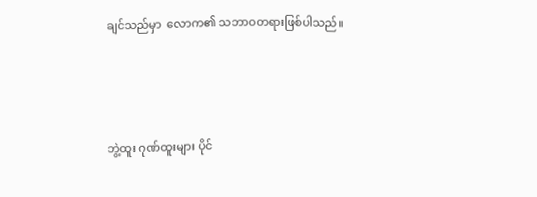ချင်သည်မှာ  လောက၏ သဘာဝတရားဖြစ်ပါသည်။




ဘွဲ့ထူး ဂုဏ်ထူးများ ပိုင်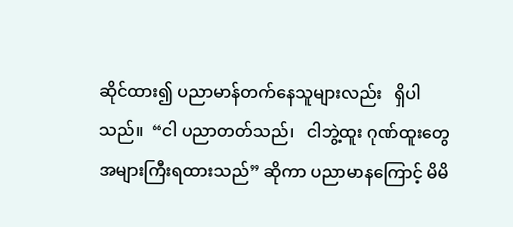ဆိုင်ထား၍ ပညာမာန်တက်နေသူများလည်း   ရှိပါ သည်။  “ငါ ပညာတတ်သည်၊   ငါဘွဲ့ထူး ဂုဏ်ထူးတွေ   အများကြီးရထားသည်” ဆိုကာ ပညာမာနကြောင့် မိမိ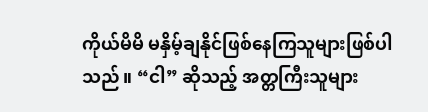ကိုယ်မိမိ မနှိမ့်ချနိုင်ဖြစ်နေကြသူများဖြစ်ပါသည်။ “ငါ” ဆိုသည့် အတ္တကြီးသူများ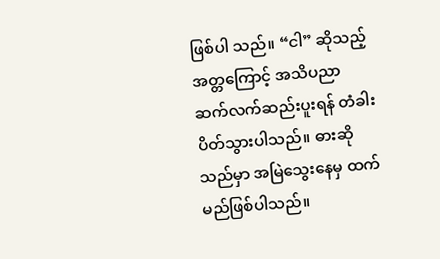ဖြစ်ပါ သည်။ “ငါ” ဆိုသည့်   အတ္တကြောင့် အသိပညာ   ဆက်လက်ဆည်းပူးရန် တံခါးပိတ်သွားပါသည်။ ဓားဆိုသည်မှာ အမြဲသွေးနေမှ ထက်မည်ဖြစ်ပါသည်။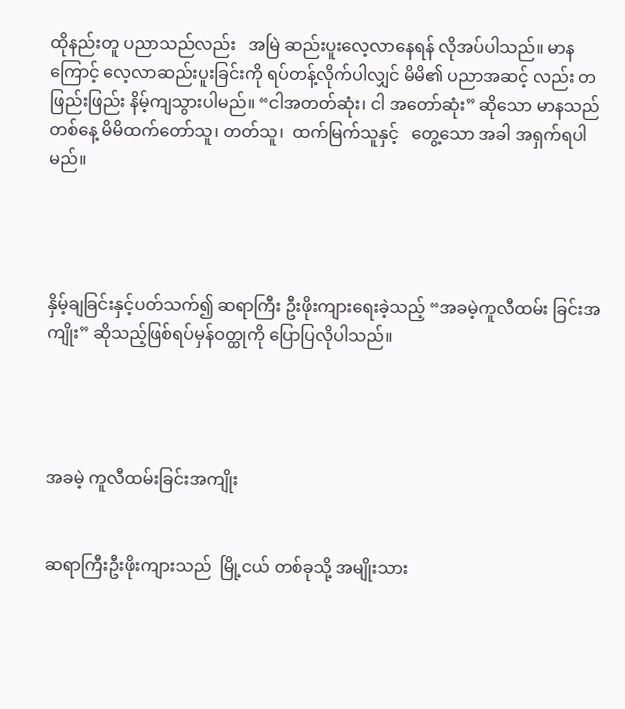ထိုနည်းတူ ပညာသည်လည်း   အမြဲ ဆည်းပူးလေ့လာနေရန် လိုအပ်ပါသည်။ မာနကြောင့် လေ့လာဆည်းပူးခြင်းကို ရပ်တန့်လိုက်ပါလျှင် မိမိ၏ ပညာအဆင့် လည်း တဖြည်းဖြည်း နိမ့်ကျသွားပါမည်။ “ငါအတတ်ဆုံး၊ ငါ အတော်ဆုံး” ဆိုသော မာနသည်  တစ်နေ့ မိမိထက်တော်သူ၊ တတ်သူ၊  ထက်မြက်သူနှင့်   တွေ့သော အခါ အရှက်ရပါမည်။




နှိမ့်ချခြင်းနှင့်ပတ်သက်၍ ဆရာကြီး ဦးဖိုးကျားရေးခဲ့သည့် “အခမဲ့ကူလီထမ်း ခြင်းအကျိုး” ဆိုသည့်ဖြစ်ရပ်မှန်ဝတ္ထုကို ပြောပြလိုပါသည်။




အခမဲ့ ကူလီထမ်းခြင်းအကျိုး


ဆရာကြီးဦးဖိုးကျားသည်  မြို့ငယ် တစ်ခုသို့ အမျိုးသား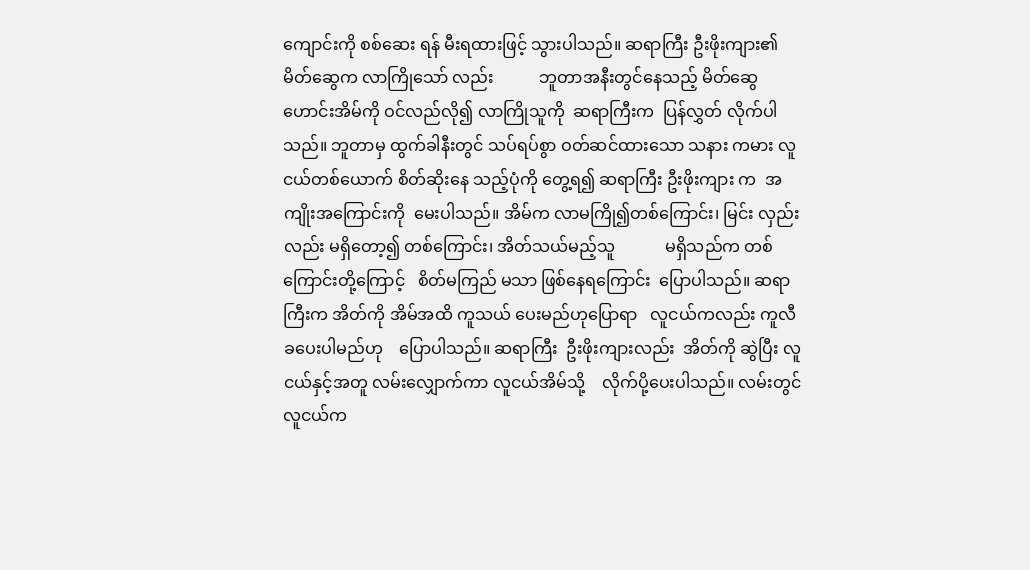ကျောင်းကို စစ်ဆေး ရန် မီးရထားဖြင့် သွားပါသည်။ ဆရာကြီး ဦးဖိုးကျား၏မိတ်ဆွေက လာကြိုသော် လည်း           ဘူတာအနီးတွင်နေသည့် မိတ်ဆွေဟောင်းအိမ်ကို ဝင်လည်လို၍ လာကြိုသူကို  ဆရာကြီးက  ပြန်လွှတ် လိုက်ပါသည်။ ဘူတာမှ ထွက်ခါနီးတွင် သပ်ရပ်စွာ ဝတ်ဆင်ထားသော သနား ကမား လူငယ်တစ်ယောက် စိတ်ဆိုးနေ သည့်ပုံကို တွေ့ရ၍ ဆရာကြီး ဦးဖိုးကျား က  အကျိုးအကြောင်းကို  မေးပါသည်။ အိမ်က လာမကြို၍တစ်ကြောင်း၊ မြင်း လှည်းလည်း မရှိတော့၍ တစ်ကြောင်း၊ အိတ်သယ်မည့်သူ            မရှိသည်က တစ်ကြောင်းတို့ကြောင့်   စိတ်မကြည် မသာ ဖြစ်နေရကြောင်း  ပြောပါသည်။ ဆရာကြီးက အိတ်ကို အိမ်အထိ ကူသယ် ပေးမည်ဟုပြောရာ   လူငယ်ကလည်း ကူလီခပေးပါမည်ဟု    ပြောပါသည်။ ဆရာကြီး  ဦးဖိုးကျားလည်း  အိတ်ကို ဆွဲပြီး လူငယ်နှင့်အတူ လမ်းလျှောက်ကာ လူငယ်အိမ်သို့    လိုက်ပို့ပေးပါသည်။ လမ်းတွင်  လူငယ်က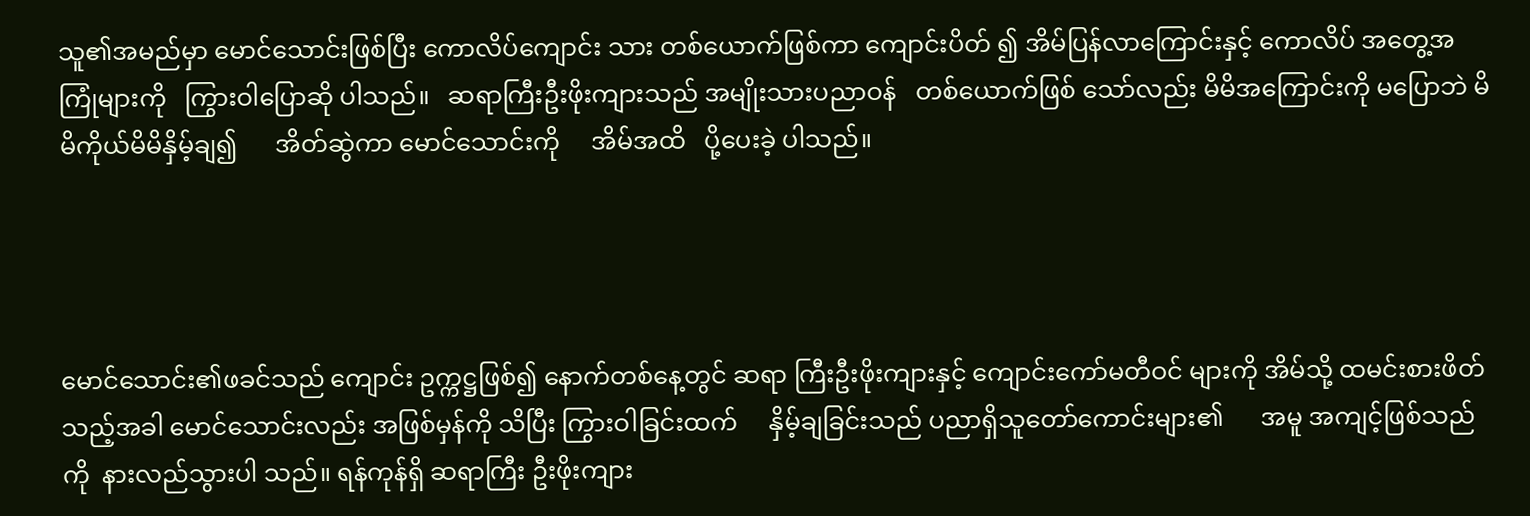သူ၏အမည်မှာ မောင်သောင်းဖြစ်ပြီး ကောလိပ်ကျောင်း သား တစ်ယောက်ဖြစ်ကာ ကျောင်းပိတ် ၍ အိမ်ပြန်လာကြောင်းနှင့် ကောလိပ် အတွေ့အကြုံများကို   ကြွားဝါပြောဆို ပါသည်။   ဆရာကြီးဦးဖိုးကျားသည် အမျိုးသားပညာဝန်   တစ်ယောက်ဖြစ် သော်လည်း မိမိအကြောင်းကို မပြောဘဲ မိမိကိုယ်မိမိနှိမ့်ချ၍      အိတ်ဆွဲကာ မောင်သောင်းကို     အိမ်အထိ   ပို့ပေးခဲ့ ပါသည်။




မောင်သောင်း၏ဖခင်သည် ကျောင်း ဥက္ကဋ္ဌဖြစ်၍ နောက်တစ်နေ့တွင် ဆရာ ကြီးဦးဖိုးကျားနှင့် ကျောင်းကော်မတီဝင် များကို အိမ်သို့ ထမင်းစားဖိတ်သည့်အခါ မောင်သောင်းလည်း အဖြစ်မှန်ကို သိပြီး ကြွားဝါခြင်းထက်     နှိမ့်ချခြင်းသည် ပညာရှိသူတော်ကောင်းများ၏      အမူ အကျင့်ဖြစ်သည်ကို  နားလည်သွားပါ သည်။ ရန်ကုန်ရှိ ဆရာကြီး ဦးဖိုးကျား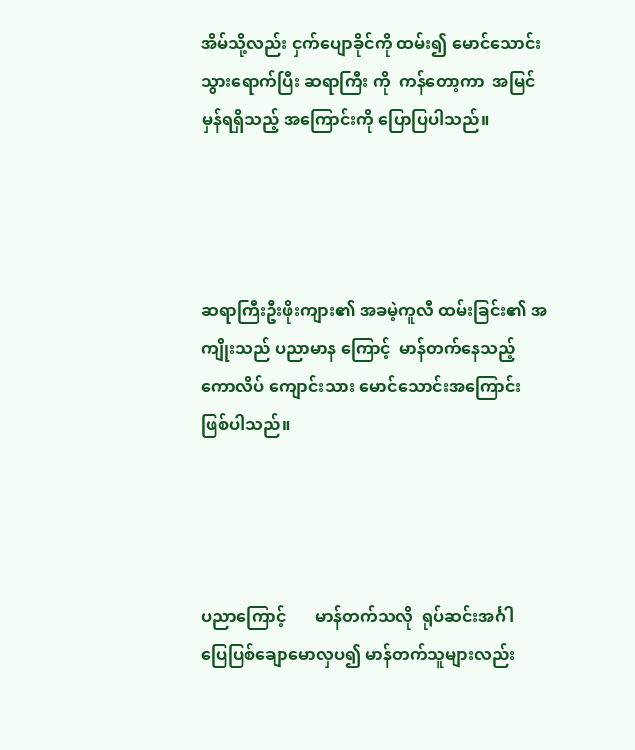အိမ်သို့လည်း ငှက်ပျောခိုင်ကို ထမ်း၍ မောင်သောင်း သွားရောက်ပြီး ဆရာကြီး ကို  ကန်တော့ကာ  အမြင်မှန်ရရှိသည့် အကြောင်းကို ပြောပြပါသည်။




ဆရာကြီးဦးဖိုးကျား၏ အခမဲ့ကူလီ ထမ်းခြင်း၏ အကျိုးသည် ပညာမာန ကြောင့်  မာန်တက်နေသည့် ကောလိပ် ကျောင်းသား မောင်သောင်းအကြောင်း ဖြစ်ပါသည်။




ပညာကြောင့်       မာန်တက်သလို  ရုပ်ဆင်းအင်္ဂါ  ပြေပြစ်ချောမောလှပ၍ မာန်တက်သူများလည်း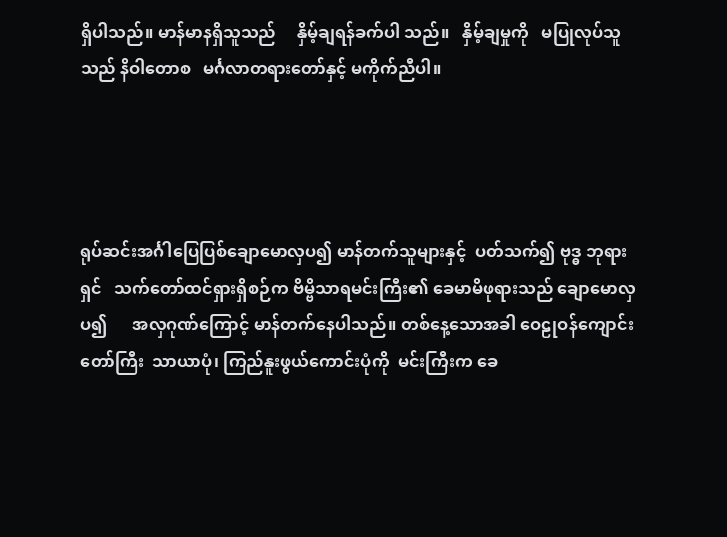ရှိပါသည်။ မာန်မာနရှိသူသည်     နှိမ့်ချရန်ခက်ပါ သည်။   နှိမ့်ချမှုကို   မပြုလုပ်သူသည် နိဝါတောစ   မင်္ဂလာတရားတော်နှင့် မကိုက်ညီပါ။




ရုပ်ဆင်းအင်္ဂါပြေပြစ်ချောမောလှပ၍ မာန်တက်သူများနှင့်  ပတ်သက်၍ ဗုဒ္ဓ ဘုရားရှင်   သက်တော်ထင်ရှားရှိစဉ်က ဗိမ္ဗိသာရမင်းကြီး၏ ခေမာမိဖုရားသည် ချောမောလှပ၍      အလှဂုဏ်ကြောင့် မာန်တက်နေပါသည်။ တစ်နေ့သောအခါ ဝေဠုဝန်ကျောင်းတော်ကြီး  သာယာပုံ၊ ကြည်နူးဖွယ်ကောင်းပုံကို  မင်းကြီးက ခေ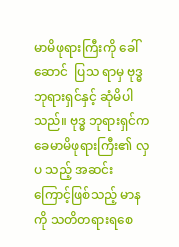မာမိဖုရားကြီးကို ခေါ်ဆောင်  ပြသ ရာမှ ဗုဒ္ဓဘုရားရှင်နှင့် ဆုံမိပါသည်။ ဗုဒ္ဓ ဘုရားရှင်က ခေမာမိဖုရားကြီး၏ လှပ သည့် အဆင်းကြောင့်ဖြစ်သည့် မာနကို သတိတရားရစေ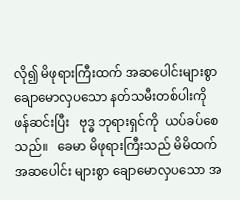လို၍ မိဖုရားကြီးထက် အဆပေါင်းများစွာ ချောမောလှပသော နတ်သမီးတစ်ပါးကို  ဖန်ဆင်းပြီး   ဗုဒ္ဓ ဘုရားရှင်ကို  ယပ်ခပ်စေသည်။   ခေမာ မိဖုရားကြီးသည် မိမိထက်  အဆပေါင်း များစွာ ချောမောလှပသော အ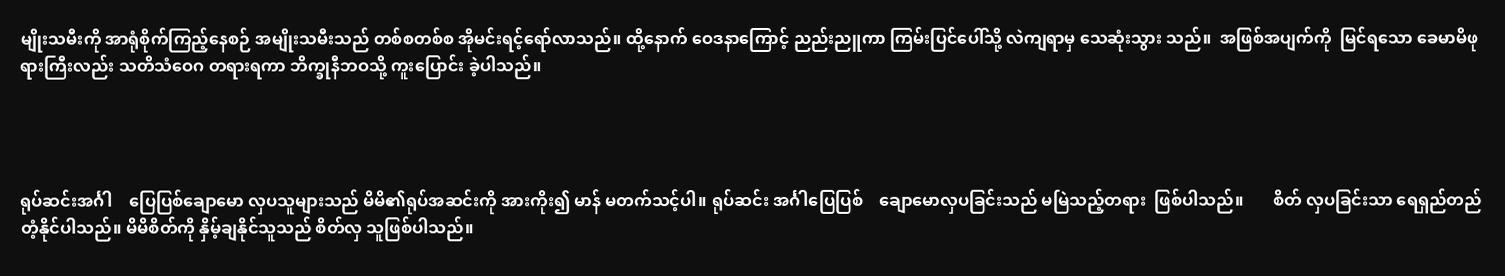မျိုးသမီးကို အာရုံစိုက်ကြည့်နေစဉ် အမျိုးသမီးသည် တစ်စတစ်စ အိုမင်းရင့်ရော်လာသည်။ ထို့နောက် ဝေဒနာကြောင့် ညည်းညူကာ ကြမ်းပြင်ပေါ်သို့ လဲကျရာမှ သေဆုံးသွား သည်။  အဖြစ်အပျက်ကို  မြင်ရသော ခေမာမိဖုရားကြီးလည်း သတိသံဝေဂ တရားရကာ ဘိက္ခုနီဘဝသို့ ကူးပြောင်း ခဲ့ပါသည်။




ရုပ်ဆင်းအင်္ဂါ    ပြေပြစ်ချောမော လှပသူများသည် မိမိ၏ရုပ်အဆင်းကို အားကိုး၍ မာန် မတက်သင့်ပါ။ ရုပ်ဆင်း အင်္ဂါပြေပြစ်    ချောမောလှပခြင်းသည် မမြဲသည့်တရား  ဖြစ်ပါသည်။       စိတ် လှပခြင်းသာ ရေရှည်တည်တံ့နိုင်ပါသည်။ မိမိစိတ်ကို နှိမ့်ချနိုင်သူသည် စိတ်လှ သူဖြစ်ပါသည်။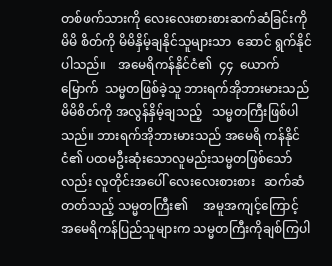တစ်ဖက်သားကို လေးလေးစားစားဆက်ဆံခြင်းကို မိမိ စိတ်ကို မိမိနှိမ့်ချနိုင်သူများသာ  ဆောင် ရွက်နိုင်ပါသည်။    အမေရိကန်နိုင်ငံ၏  ၄၄  ယောက်မြောက်  သမ္မတဖြစ်ခဲ့သူ ဘားရက်အိုဘားမားသည်   မိမိစိတ်ကို အလွန်နှိမ့်ချသည့်   သမ္မတကြီးဖြစ်ပါ သည်။ ဘားရက်အိုဘားမားသည် အမေရိ ကန်နိုင်ငံ၏ ပထမဦးဆုံးသောလူမည်းသမ္မတဖြစ်သော်လည်း လူတိုင်းအပေါ် လေးလေးစားစား   ဆက်ဆံတတ်သည့် သမ္မတကြီး၏     အမူအကျင့်ကြောင့် အမေရိကန်ပြည်သူများက သမ္မတကြီးကိုချစ်ကြပါ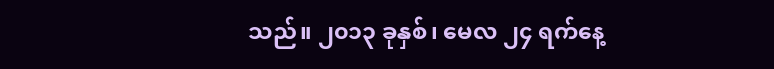သည်။ ၂၀၁၃ ခုနှစ်၊ မေလ ၂၄ ရက်နေ့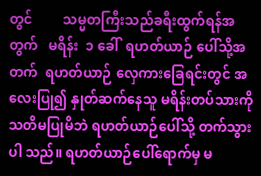တွင်         သမ္မတကြီးသည်ခရီးထွက်ရန်အတွက်   မရိန်း  ၁ ခေါ်  ရဟတ်ယာဉ် ပေါ်သို့အတက်  ရဟတ်ယာဉ် လှေကားခြေရင်းတွင် အလေးပြု၍ နှုတ်ဆက်နေသူ မရိန်းတပ်သားကို သတိမပြုမိဘဲ ရဟတ်ယာဉ်ပေါ်သို့ တက်သွားပါ သည်။ ရဟတ်ယာဉ်ပေါ်ရောက်မှ မ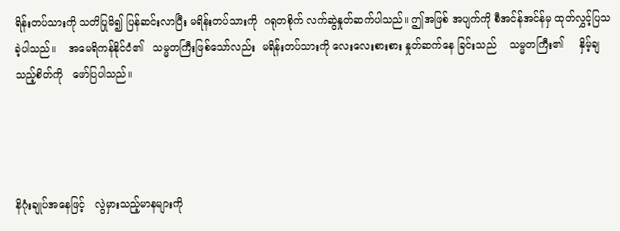ရိန်းတပ်သားကို သတိပြုမိ၍ ပြန်ဆင်းလာပြီး မရိန်းတပ်သားကို  ဂရုတစိုက် လက်ဆွဲနှုတ်ဆက်ပါသည်။ ဤအဖြစ် အပျက်ကို စီအင်န်အင်န်မှ ထုတ်လွှင့်ပြသခဲ့ပါသည်။    အမေရိကန်နိုင်ငံ၏   သမ္မတကြီးဖြစ်သော်လည်း  မရိန်းတပ်သားကို လေးလေးစားစား နှုတ်ဆက်နေ ခြင်းသည်    သမ္မတကြီး၏     နှိမ့်ချသည့်စိတ်ကို   ဖော်ပြပါသည်။




နိဂုံးချုပ်အနေဖြင့်   လွဲမှားသည့်မာနများကို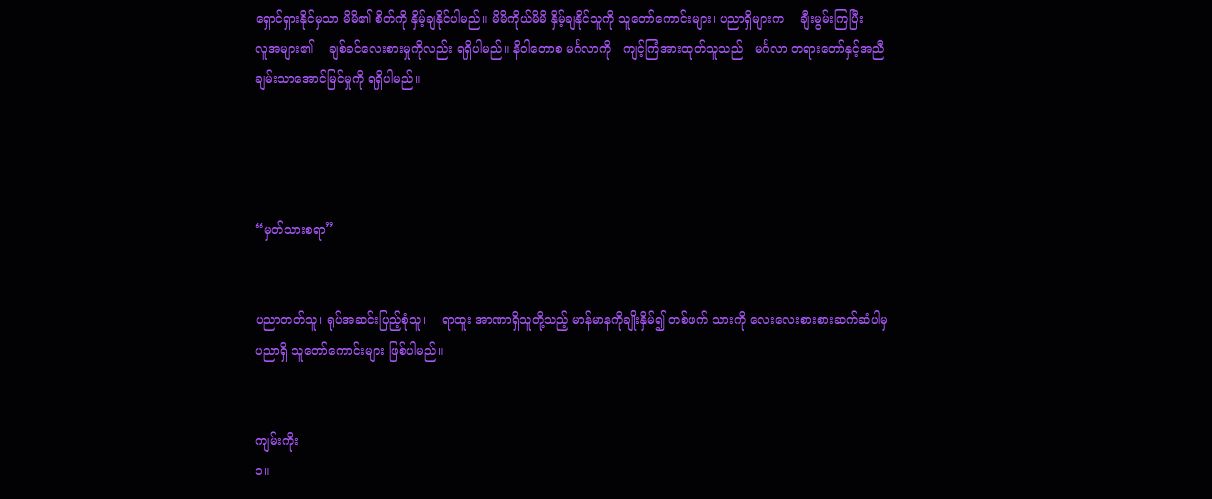ရှောင်ရှားနိုင်မှသာ မိမိ၏ စိတ်ကို နှိမ့်ချနိုင်ပါမည်။ မိမိကိုယ်မိမိ နှိမ့်ချနိုင်သူကို သူတော်ကောင်းများ၊ ပညာရှိများက    ချီးမွမ်းကြပြီး     လူအများ၏    ချစ်ခင်လေးစားမှုကိုလည်း ရရှိပါမည်။ နိဝါတောစ မင်္ဂလာကို   ကျင့်ကြံအားထုတ်သူသည်   မင်္ဂလာ တရားတော်နှင့်အညီ     ချမ်းသာအောင်မြင်မှုကို ရရှိပါမည်။




“မှတ်သားစရာ”


ပညာတတ်သူ၊ ရုပ်အဆင်းပြည့်စုံသူ၊    ရာထူး အာဏာရှိသူတို့သည့် မာန်မာနကိုချိုးနှိမ်၍ တစ်ဖက် သားကို လေးလေးစားစားဆက်ဆံပါမှ ပညာရှိ သူတော်ကောင်းများ ဖြစ်ပါမည်။


ကျမ်းကိုး
၁။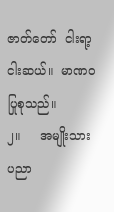ဇာတ်တော်  ငါးရာ့ငါးဆယ်။  မာဏဝ ပြုစုသည်။
၂။     အမျိုးသားပညာ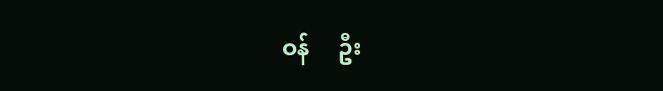ဝန်     ဦး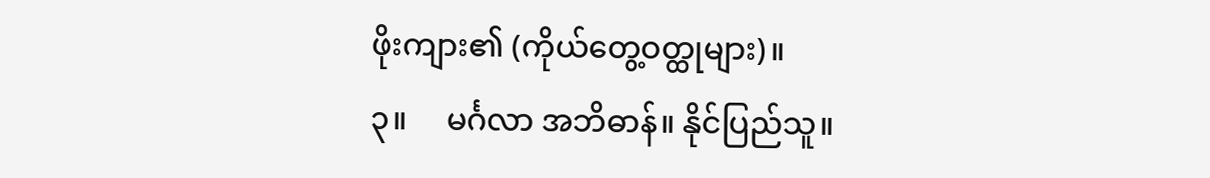ဖိုးကျား၏ (ကိုယ်တွေ့ဝတ္ထုများ)။
၃။     မင်္ဂလာ အဘိဓာန်။ နိုင်ပြည်သူ။